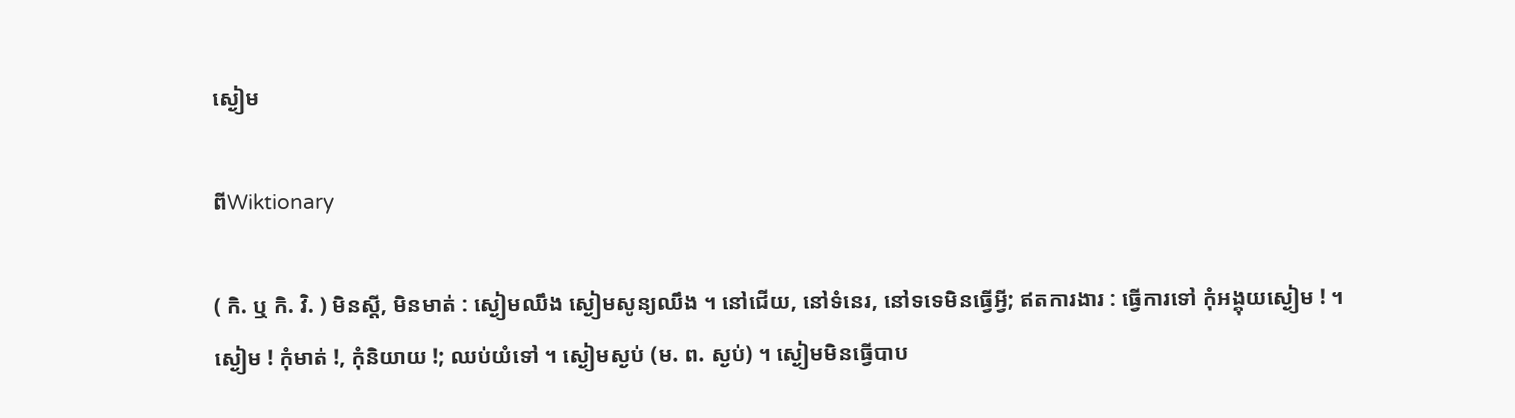ស្ងៀម

ពីWiktionary

( កិ. ឬ កិ. វិ. ) មិនស្ដី, មិនមាត់ : ស្ងៀមឈឹង ស្ងៀមសូន្យឈឹង ។ នៅជើយ, នៅទំនេរ, នៅទទេមិនធ្វើអ្វី; ឥតការងារ : ធ្វើការទៅ កុំអង្គុយស្ងៀម ! ។ ស្ងៀម ! កុំមាត់ !, កុំនិយាយ !; ឈប់យំទៅ ។ ស្ងៀមស្ងប់ (ម. ព. ស្ងប់) ។ ស្ងៀមមិនធ្វើបាប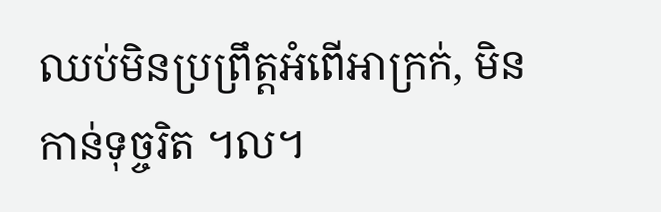ឈប់មិនប្រព្រឹត្តអំពើអាក្រក់, មិនកាន់ទុច្ចរិត ។ល។